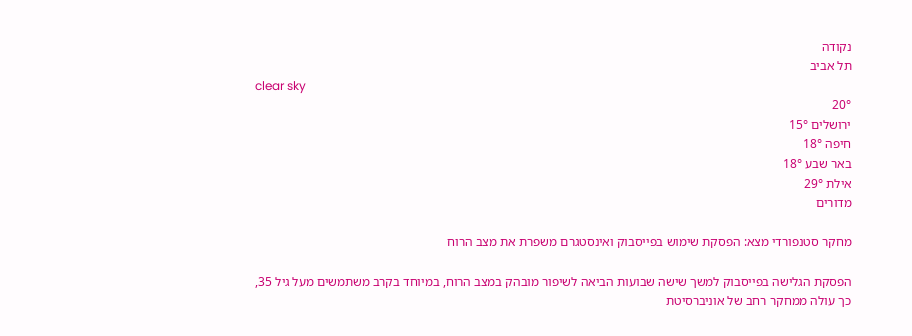נקודה
תל אביב
clear sky
20°
ירושלים 15°
חיפה 18°
באר שבע 18°
אילת 29°
מדורים

מחקר סטנפורדי מצא: הפסקת שימוש בפייסבוק ואינסטגרם משפרת את מצב הרוח

הפסקת הגלישה בפייסבוק למשך שישה שבועות הביאה לשיפור מובהק במצב הרוח, במיוחד בקרב משתמשים מעל גיל 35, כך עולה ממחקר רחב של אוניברסיטת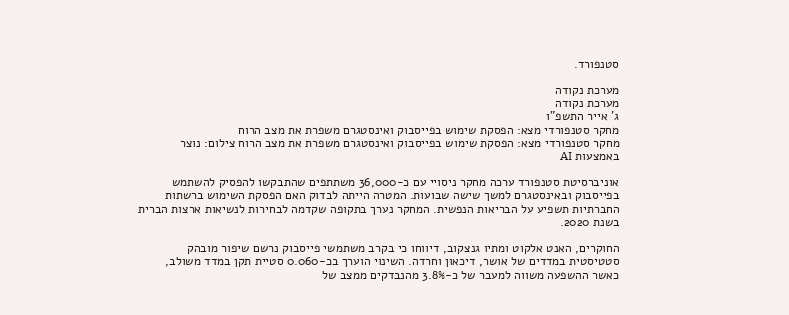סטנפורד.

מערכת נקודה
מערכת נקודה
ג' אייר התשפ"ו
מחקר סטנפורדי מצא: הפסקת שימוש בפייסבוק ואינסטגרם משפרת את מצב הרוח
מחקר סטנפורדי מצא: הפסקת שימוש בפייסבוק ואינסטגרם משפרת את מצב הרוח צילום: נוצר באמצעות AI

אוניברסיטת סטנפורד ערכה מחקר ניסויי עם כ-36,000 משתתפים שהתבקשו להפסיק להשתמש בפייסבוק ובאינסטגרם למשך שישה שבועות. המטרה הייתה לבדוק האם הפסקת השימוש ברשתות החברתיות תשפיע על הבריאות הנפשית. המחקר נערך בתקופה שקדמה לבחירות לנשיאות ארצות הברית בשנת 2020.

החוקרים, האנט אלקוט ומתיו גנצקוב, דיווחו כי בקרב משתמשי פייסבוק נרשם שיפור מובהק סטטיסטית במדדים של אושר, דיכאון וחרדה. השינוי הוערך בכ-0.060 סטיית תקן במדד משולב, כאשר ההשפעה משווה למעבר של כ-3.8% מהנבדקים ממצב של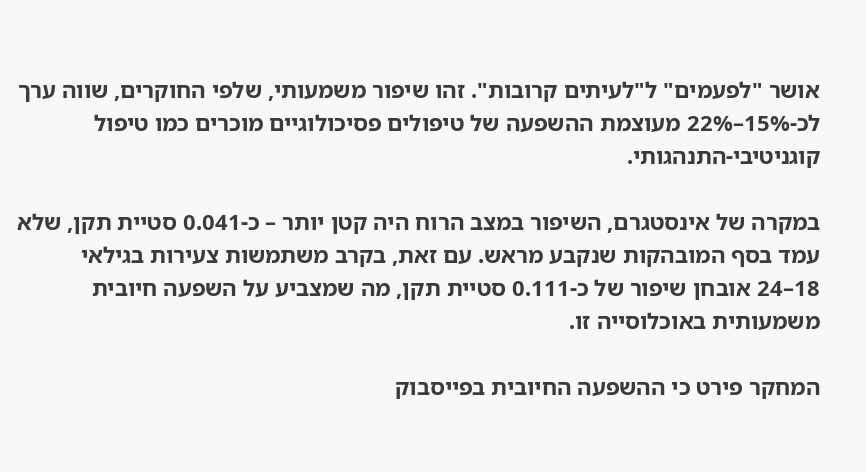אושר "לפעמים" ל"לעיתים קרובות". זהו שיפור משמעותי, שלפי החוקרים, שווה ערך לכ-15%–22% מעוצמת ההשפעה של טיפולים פסיכולוגיים מוכרים כמו טיפול קוגניטיבי-התנהגותי.

במקרה של אינסטגרם, השיפור במצב הרוח היה קטן יותר – כ-0.041 סטיית תקן, שלא עמד בסף המובהקות שנקבע מראש. עם זאת, בקרב משתמשות צעירות בגילאי 18–24 אובחן שיפור של כ-0.111 סטיית תקן, מה שמצביע על השפעה חיובית משמעותית באוכלוסייה זו.

המחקר פירט כי ההשפעה החיובית בפייסבוק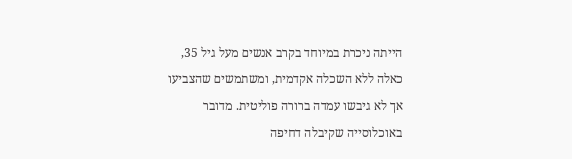הייתה ניכרת במיוחד בקרב אנשים מעל גיל 35, כאלה ללא השכלה אקדמית, ומשתמשים שהצביעו אך לא גיבשו עמדה ברורה פוליטית. מדובר באוכלוסייה שקיבלה דחיפה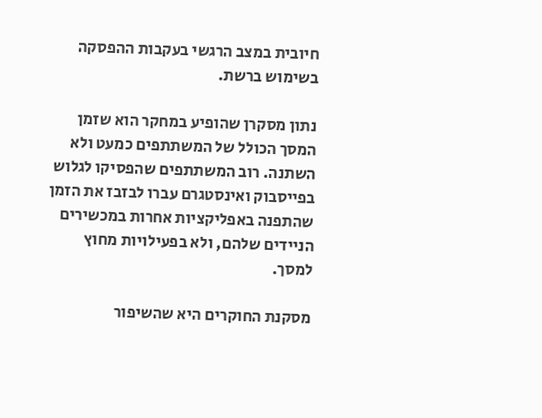חיובית במצב הרגשי בעקבות ההפסקה בשימוש ברשת.

נתון מסקרן שהופיע במחקר הוא שזמן המסך הכולל של המשתתפים כמעט ולא השתנה. רוב המשתתפים שהפסיקו לגלוש בפייסבוק ואינסטגרם עברו לבזבז את הזמן שהתפנה באפליקציות אחרות במכשירים הניידים שלהם, ולא בפעילויות מחוץ למסך.

מסקנת החוקרים היא שהשיפור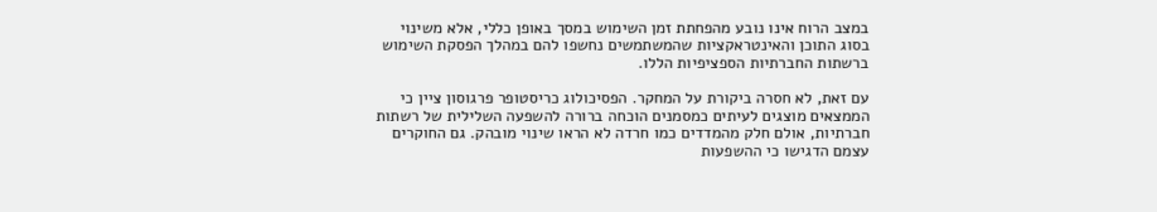במצב הרוח אינו נובע מהפחתת זמן השימוש במסך באופן כללי, אלא משינוי בסוג התוכן והאינטראקציות שהמשתמשים נחשפו להם במהלך הפסקת השימוש ברשתות החברתיות הספציפיות הללו.

עם זאת, לא חסרה ביקורת על המחקר. הפסיכולוג כריסטופר פרגוסון ציין כי הממצאים מוצגים לעיתים כמסמנים הוכחה ברורה להשפעה השלילית של רשתות חברתיות, אולם חלק מהמדדים כמו חרדה לא הראו שינוי מובהק. גם החוקרים עצמם הדגישו כי ההשפעות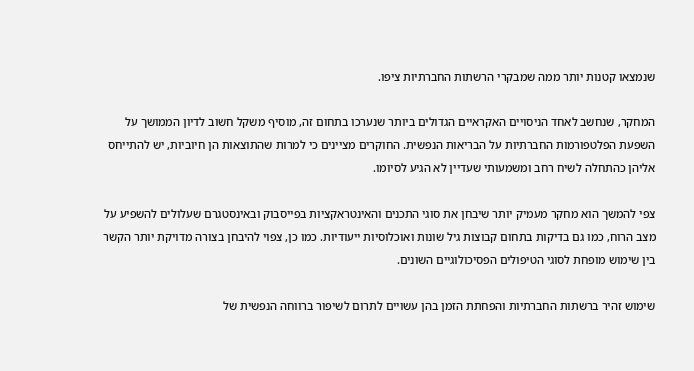שנמצאו קטנות יותר ממה שמבקרי הרשתות החברתיות ציפו.

המחקר, שנחשב לאחד הניסויים האקראיים הגדולים ביותר שנערכו בתחום זה, מוסיף משקל חשוב לדיון הממושך על השפעת הפלטפורמות החברתיות על הבריאות הנפשית. החוקרים מציינים כי למרות שהתוצאות הן חיוביות, יש להתייחס אליהן כהתחלה לשיח רחב ומשמעותי שעדיין לא הגיע לסיומו.

צפי להמשך הוא מחקר מעמיק יותר שיבחן את סוגי התכנים והאינטראקציות בפייסבוק ובאינסטגרם שעלולים להשפיע על מצב הרוח, כמו גם בדיקות בתחום קבוצות גיל שונות ואוכלוסיות ייעודיות. כמו כן, צפוי להיבחן בצורה מדויקת יותר הקשר בין שימוש מופחת לסוגי הטיפולים הפסיכולוגיים השונים.

שימוש זהיר ברשתות החברתיות והפחתת הזמן בהן עשויים לתרום לשיפור ברווחה הנפשית של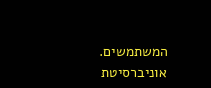המשתמשים.
אוניברסיטת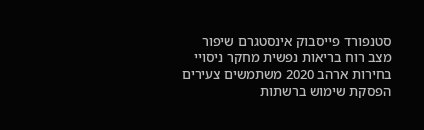סטנפורד פייסבוק אינסטגרם שיפור מצב רוח בריאות נפשית מחקר ניסויי בחירות ארהב 2020 משתמשים צעירים הפסקת שימוש ברשתות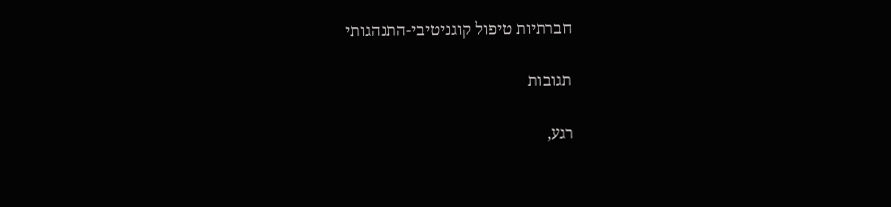חברתיות טיפול קוגניטיבי-התנהגותי

תגובות

רגע,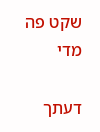שקט פה מדי

דעתך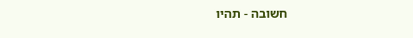חשובה - תהיו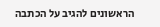הראשונים להגיב על הכתבה